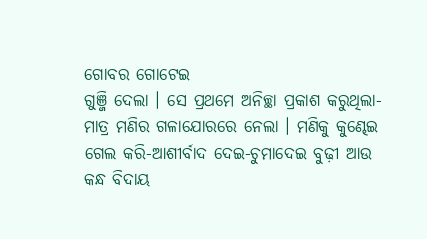ଗୋବର ଗୋଟେଇ
ଗୁଞ୍ଜି ଦେଲା । ସେ ପ୍ରଥମେ ଅନିଚ୍ଛା ପ୍ରକାଶ କରୁଥିଲା- ମାତ୍ର ମଣିର ଗଳାଯୋରରେ ନେଲା । ମଣିକୁ କୁଣ୍ଢେଇ ଗେଲ କରି-ଆଶୀର୍ବାଦ ଦେଇ-ଚୁମାଦେଇ ବୁଢ଼ୀ ଆଉ କନ୍ଧ ବିଦାୟ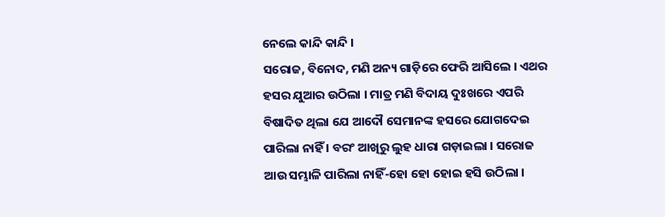ନେଲେ କାନ୍ଦି କାନ୍ଦି ।
ସରୋଜ, ବିନୋଦ, ମଣି ଅନ୍ୟ ଗାଡ଼ିରେ ଫେରି ଆସିଲେ । ଏଥର ହସର ଯୁଆର ଉଠିଲା । ମାତ୍ର ମଣି ବିଦାୟ ଦୁଃଖରେ ଏପରି ବିଷାଦିତ ଥିଲା ଯେ ଆଦୌ ସେମାନଙ୍କ ହସରେ ଯୋଗଦେଇ ପାରିଲା ନାହିଁ । ବରଂ ଆଖିରୁ ଲୁହ ଧାରା ଗଡ଼ାଇଲା । ସରୋଜ ଆଉ ସମ୍ଭାଳି ପାରିଲା ନାହିଁ-ହୋ ହୋ ହୋଇ ହସି ଉଠିଲା ।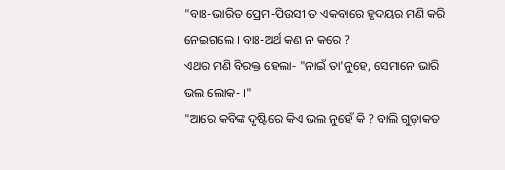"ବାଃ-ଭାରିତ ପ୍ରେମ-ପିଉସୀ ତ ଏକବାରେ ହୃଦୟର ମଣି କରି ନେଇଗଲେ । ବାଃ-ଅର୍ଥ କଣ ନ କରେ ?
ଏଥର ମଣି ବିରକ୍ତ ହେଲା- "ନାଇଁ ତା'ନୁହେ, ସେମାନେ ଭାରି ଭଲ ଲୋକ- ।"
"ଆରେ କବିଙ୍କ ଦୃଷ୍ଟିରେ କିଏ ଭଲ ନୁହେଁ କି ? ବାଲି ଗୁଡ଼ାକତ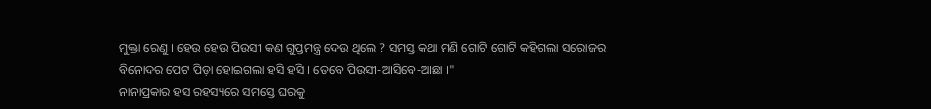ମୁକ୍ତା ରେଣୁ । ହେଉ ହେଉ ପିଉସୀ କଣ ଗୁପ୍ତମନ୍ତ୍ର ଦେଉ ଥିଲେ ? ସମସ୍ତ କଥା ମଣି ଗୋଟି ଗୋଟି କହିଗଲା ସରୋଜର ବିନୋଦର ପେଟ ପିଡ଼ା ହୋଇଗଲା ହସି ହସି । ତେବେ ପିଉସୀ-ଆସିବେ-ଆଛା ।"
ନାନାପ୍ରକାର ହସ ରହସ୍ୟରେ ସମସ୍ତେ ଘରକୁ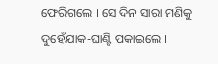ଫେରିଗଲେ । ସେ ଦିନ ସାରା ମଣିକୁ ଦୁହେଁଯାକ-ଘାଣ୍ଟି ପକାଇଲେ ।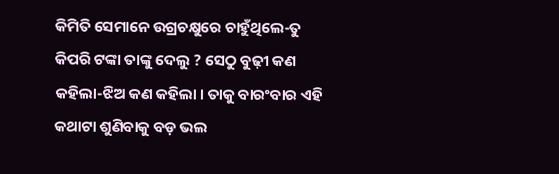କିମିତି ସେମାନେ ଉଗ୍ରଚକ୍ଷୁରେ ଚାହୁଁଥିଲେ-ତୁ କିପରି ଟଙ୍କା ତାଙ୍କୁ ଦେଲୁ ? ସେଠୁ ବୁଢ଼ୀ କଣ କହିଲା-ଝିଅ କଣ କହିଲା । ତାକୁ ବାରଂବାର ଏହି କଥାଟା ଶୁଣିବାକୁ ବଡ଼ ଭଲ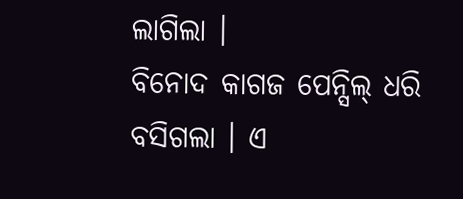ଲାଗିଲା ।
ବିନୋଦ କାଗଜ ପେନ୍ସିଲ୍ ଧରି ବସିଗଲା । ଏ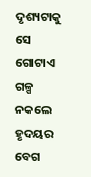ଦୃଶ୍ୟଟାକୁ ସେ ଗୋଟାଏ ଗଳ୍ପ ନକଲେ ହୃଦୟର ବେଗ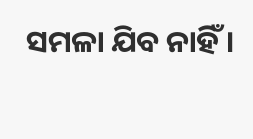ସମଳା ଯିବ ନାହିଁ ।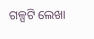ଗଳ୍ପଟି ଲେଖା